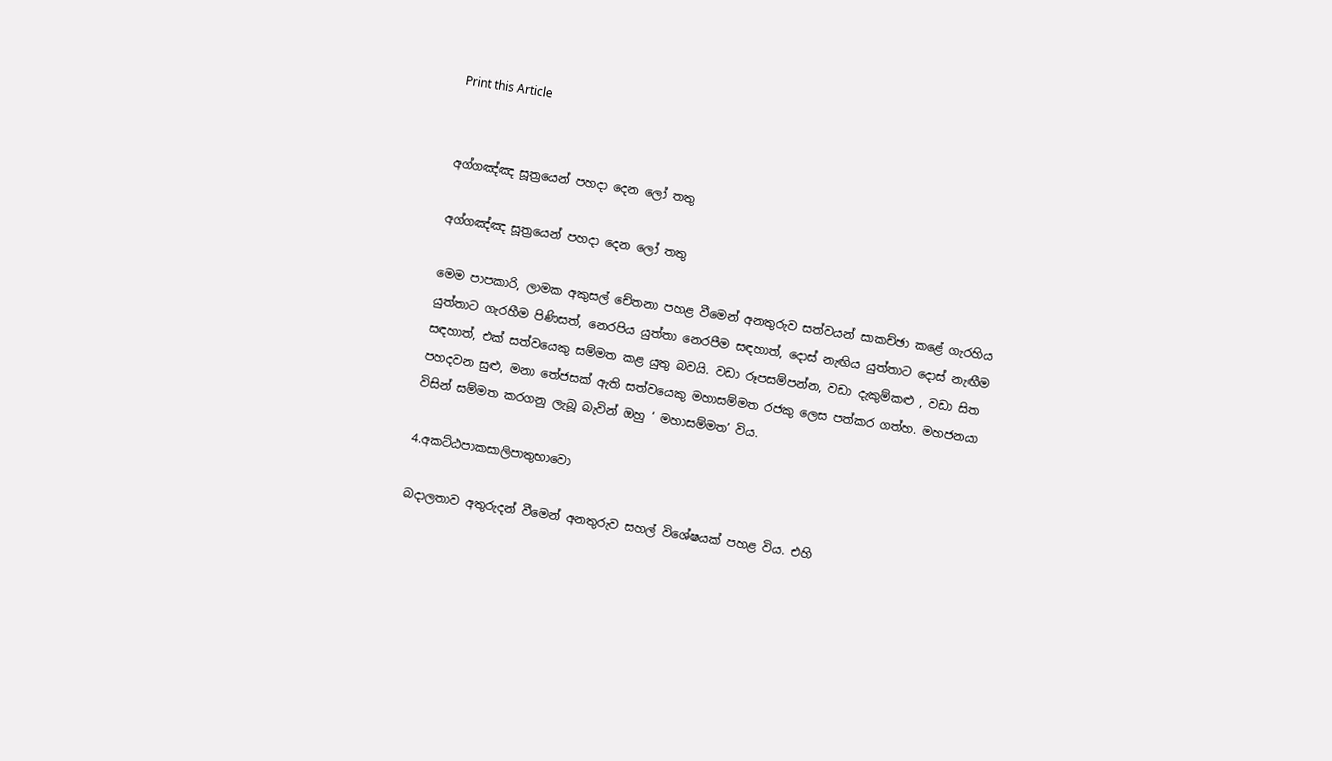Print this Article


අග්ගඤ්ඤ සූත්‍රයෙන් පහදා දෙන ලෝ තතු

අග්ගඤ්ඤ සූත්‍රයෙන් පහදා දෙන ලෝ තතු

මෙම පාපකාරි, ලාමක අකුසල් චේතනා පහළ වීමෙන් අනතුරුව සත්වයන් සාකච්ඡා කළේ ගැරහිය යුත්තාට ගැරහීම පිණිසත්, නෙරපිය යුත්තා නෙරපීම සඳහාත්, දොස් නැඟිය යුත්තාට දොස් නැඟීම සඳහාත්, එක් සත්වයෙකු සම්මත කළ යුතු බවයි. වඩා රූපසම්පන්න, වඩා දැකුම්කළු , වඩා සිත පහදවන සුළු, මනා තේජසක් ඇති සත්වයෙකු මහාසම්මත රජකු ලෙස පත්කර ගත්හ. මහජනයා විසින් සම්මත කරගනු ලැබූ බැවින් ඔහු ‘ මහාසම්මත’ විය.

4.අකට්ඨපාකසාලිපාතුභාවො

බදාලතාව අතුරුදන් වීමෙන් අනතුරුව සහල් විශේෂයක් පහළ විය. එහි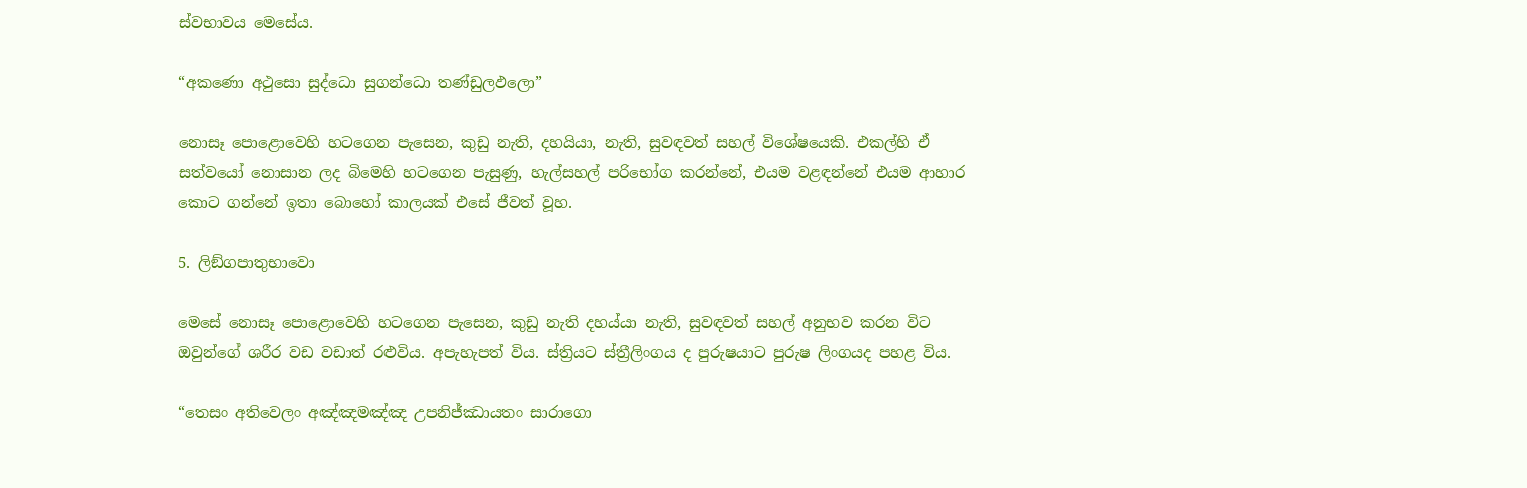ස්වභාවය මෙසේය.

“අකණො අථුසො සුද්ධො සුගන්ධො තණ්ඩුලඵලො”

නොසෑ පොළොවෙහි හටගෙන පැසෙන, කුඩු නැති, දහයියා, නැති, සුවඳවත් සහල් විශේෂයෙකි. එකල්හි ඒ සත්වයෝ නොසාන ලද බිමෙහි හටගෙන පැසුණු, හැල්සහල් පරිභෝග කරන්නේ, එයම වළඳන්නේ එයම ආහාර කොට ගන්නේ ඉතා බොහෝ කාලයක් එසේ ජීවත් වූහ.

5. ලිඞ්ගපාතුභාවො

මෙසේ නොසෑ පොළොවෙහි හටගෙන පැසෙන, කුඩු නැති දහය්යා නැති, සුවඳවත් සහල් අනුභව කරන විට ඔවුන්ගේ ශරීර වඩ වඩාත් රළුවිය. අපැහැපත් විය. ස්ත්‍රියට ස්ත්‍රීලිංගය ද පුරුෂයාට පුරුෂ ලිංගයද පහළ විය.

“තෙසං අතිවෙලං අඤ්ඤමඤ්ඤ උපනිජ්ඣායතං සාරාගො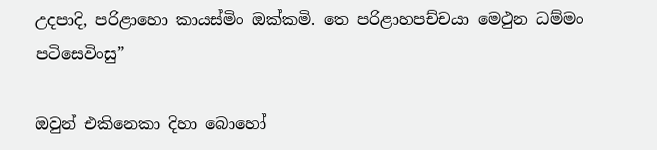උදපාදි, පරිළාහො කායස්මිං ඔක්කමි. තෙ පරිළාහපච්චයා මෙථුන ධම්මං පටිසෙවිංසු”

ඔවුන් එකිනෙකා දිහා බොහෝ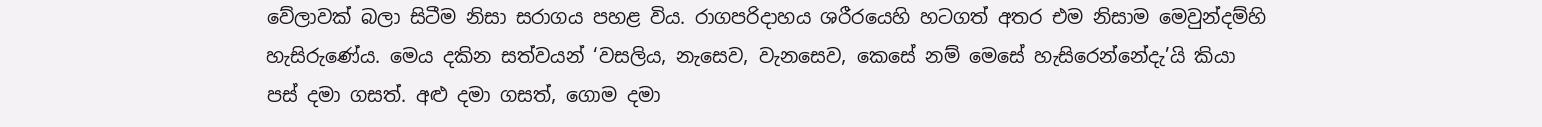වේලාවක් බලා සිටීම නිසා සරාගය පහළ විය. රාගපරිදාහය ශරීරයෙහි හටගත් අතර එම නිසාම මෙවුන්දම්හි හැසිරුණේය. මෙය දකින සත්වයන් ‘වසලිය, නැසෙව, වැනසෙව, කෙසේ නම් මෙසේ හැසිරෙන්නේදැ’යි කියා පස් දමා ගසත්. අළු දමා ගසත්, ගොම දමා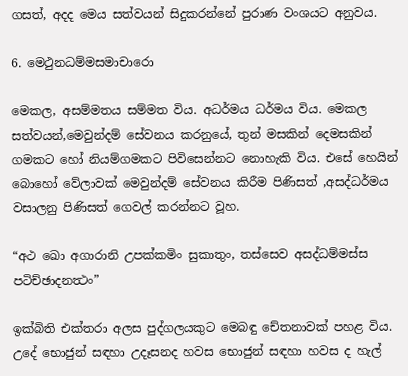ගසත්, අදද මෙය සත්වයන් සිදුකරන්නේ පුරාණ වංශයට අනුවය.

6. මෙථුනධම්මසමාචාරො

මෙකල, අසම්මතය සම්මත විය. අධර්මය ධර්මය විය. මෙකල සත්වයන්,මෙවුන්දම් සේවනය කරනුයේ, තුන් මසකින් දෙමසකින් ගමකට හෝ නියම්ගමකට පිවිසෙන්නට නොහැකි විය. එසේ හෙයින් බොහෝ වේලාවක් මෙවුන්දම් සේවනය කිරීම පිණිසත් ,අසද්ධර්මය වසාලනු පිණිසත් ගෙවල් කරන්නට වූහ.

“අථ ඛො අගාරානි උපක්කමිං සුකාතුං, තස්සෙව අසද්ධම්මස්ස පටිච්ඡාදනත්‍ථං”

ඉක්බිති එක්තරා අලස පුද්ගලයකුට මෙබඳු චේතනාවක් පහළ විය. උදේ භොජුන් සඳහා උදෑසනද හවස භොජුන් සඳහා හවස ද හැල්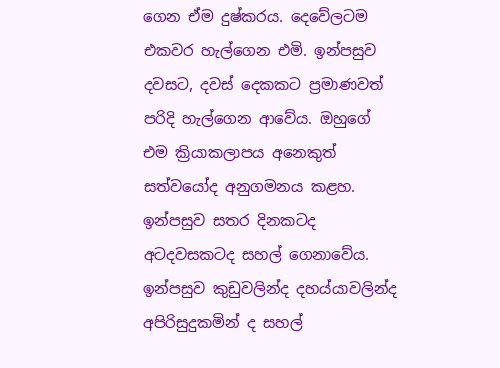ගෙන ඒම දුෂ්කරය. දෙවේලටම එකවර හැල්ගෙන එමි. ඉන්පසුව දවසට, දවස් දෙකකට ප්‍රමාණවත් පරිදි හැල්ගෙන ආවේය. ඔහුගේ එම ක්‍රියාකලාපය අනෙකුත් සත්වයෝද අනුගමනය කළහ. ඉන්පසුව සතර දිනකටද අටදවසකටද සහල් ගෙනාවේය. ඉන්පසුව කුඩුවලින්ද දහය්යාවලින්ද අපිරිසුදුකමින් ද සහල්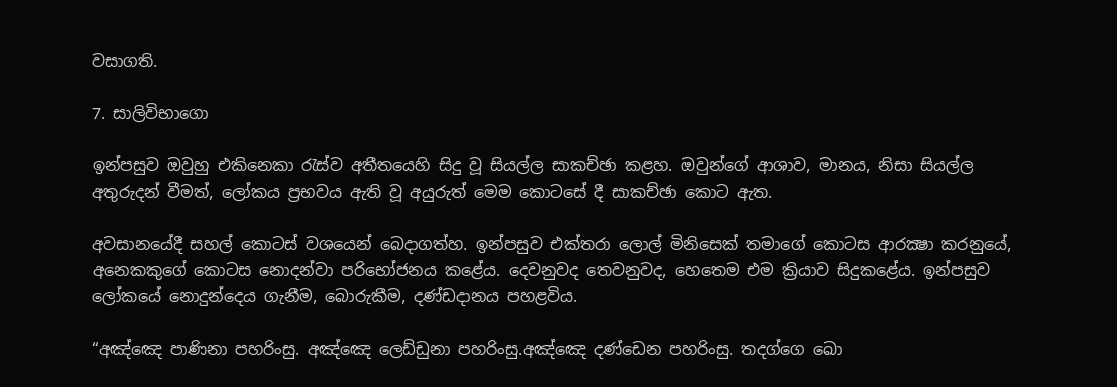වසාගති.

7. සාලිවිභාගො

ඉන්පසුව ඔවුහු එකිනෙකා රැස්ව අතීතයෙහි සිදු වූ සියල්ල සාකච්ඡා කළහ. ඔවුන්ගේ ආශාව, මානය, නිසා සියල්ල අතුරුදන් වීමත්, ලෝකය ප්‍රභවය ඇති වූ අයුරුත් මෙම කොටසේ දී සාකච්ඡා කොට ඇත.

අවසානයේදී සහල් කොටස් වශයෙන් බෙදාගත්හ. ඉන්පසුව එක්තරා ලොල් මිනිසෙක් තමාගේ කොටස ආරක්‍ෂා කරනුයේ, අනෙකකුගේ කොටස නොදන්වා පරිභෝජනය කළේය. දෙවනුවද තෙවනුවද, හෙතෙම එම ක්‍රියාව සිදුකළේය. ඉන්පසුව ලෝකයේ නොදුන්දෙය ගැනීම, බොරුකීම, දණ්ඩදානය පහළවිය.

“අඤ්ඤෙ පාණිනා පහරිංසු. අඤ්ඤෙ ලෙඩ්ඩුනා පහරිංසු.අඤ්ඤෙ දණ්ඩෙන පහරිංසු. තදග්ගෙ ඛො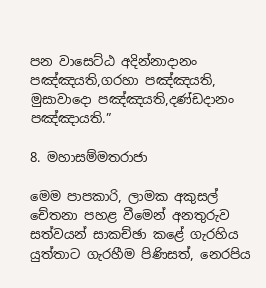පන වාසෙට්ඨ අදින්නාදානං පඤ්ඤයති,ගරහා පඤ්ඤයති, මුසාවාදො පඤ්ඤයති,දණ්ඩදානං පඤ්ඤායති.”

8. මහාසම්මතරාජා

මෙම පාපකාරි, ලාමක අකුසල් චේතනා පහළ වීමෙන් අනතුරුව සත්වයන් සාකච්ඡා කළේ ගැරහිය යුත්තාට ගැරහීම පිණිසත්, නෙරපිය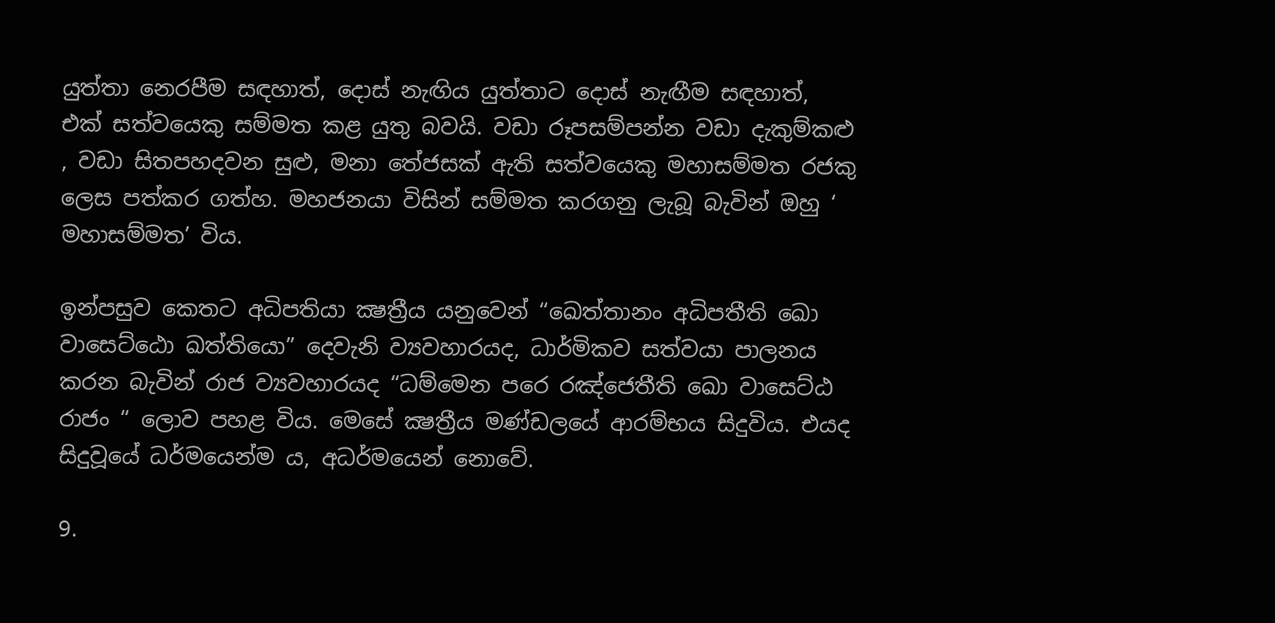යුත්තා නෙරපීම සඳහාත්, දොස් නැඟිය යුත්තාට දොස් නැඟීම සඳහාත්, එක් සත්වයෙකු සම්මත කළ යුතු බවයි. වඩා රූපසම්පන්න වඩා දැකුම්කළු , වඩා සිතපහදවන සුළු, මනා තේජසක් ඇති සත්වයෙකු මහාසම්මත රජකු ලෙස පත්කර ගත්හ. මහජනයා විසින් සම්මත කරගනු ලැබූ බැවින් ඔහු ‘ මහාසම්මත’ විය.

ඉන්පසුව කෙතට අධිපතියා ක්‍ෂත්‍රීය යනුවෙන් “ඛෙත්තානං අධිපතීති ඛො වාසෙට්ඨො ඛත්තියො” දෙවැනි ව්‍යවහාරයද, ධාර්මිකව සත්වයා පාලනය කරන බැවින් රාජ ව්‍යවහාරයද “ධම්මෙන පරෙ රඤ්ජෙතීති ඛො වාසෙට්ඨ රාජං “ ලොව පහළ විය. මෙසේ ක්‍ෂත්‍රීය මණ්ඩලයේ ආරම්භය සිදුවිය. එයද සිදුවූයේ ධර්මයෙන්ම ය, අධර්මයෙන් නොවේ.

9.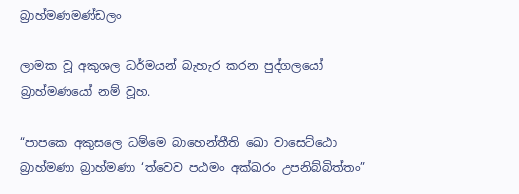බ්‍රාහ්මණමණ්ඩලං

ලාමක වූ අකුශල ධර්මයන් බැහැර කරන පුද්ගලයෝ බ්‍රාහ්මණයෝ නම් වූහ.

“පාපකෙ අකුසලෙ ධම්මෙ බාහෙන්තීති ඛො වාසෙට්ඨො බ්‍රාහ්මණා බ්‍රාහ්මණා ‘ත්වෙව පඨමං අක්ඛරං උපනිබ්බිත්තං”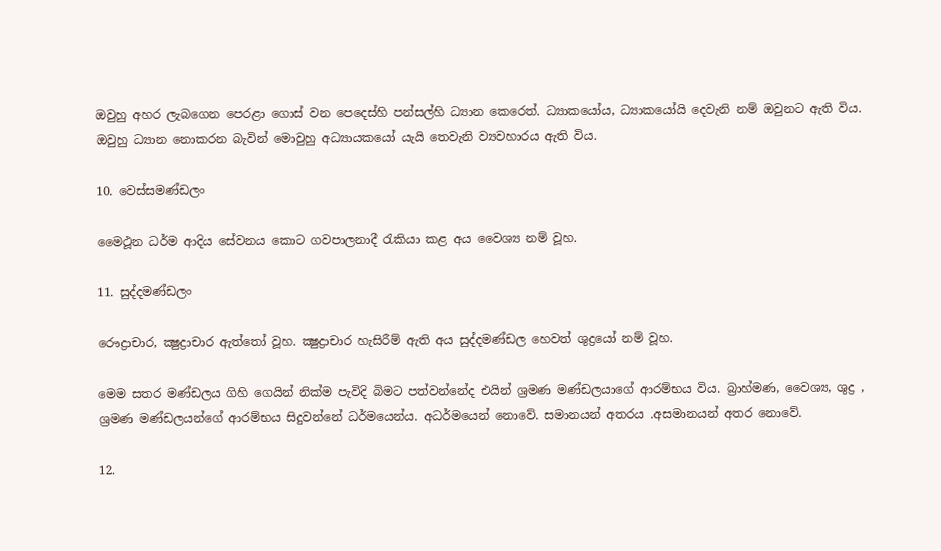ඔවුහු අහර ලැබගෙන පෙරළා ගොස් වන පෙදෙස්හි පන්සල්හි ධ්‍යාන කෙරෙත්. ධ්‍යාකයෝය, ධ්‍යාකයෝයි දෙවැනි නම් ඔවුනට ඇති විය. ඔවුහු ධ්‍යාන නොකරන බැවින් මොවුහු අධ්‍යායකයෝ යැයි තෙවැනි ව්‍යවහාරය ඇති විය.

10. වෙස්සමණ්ඩලං

මෛථූන ධර්ම ආදිය සේවනය කොට ගවපාලනාදී රැකියා කළ අය වෛශ්‍ය නම් වූහ.

11. සුද්දමණ්ඩලං

රෞද්‍රාචාර, ක්‍ෂුද්‍රාචාර ඇත්තෝ වූහ. ක්‍ෂුද්‍රාචාර හැසිරීම් ඇති අය සුද්දමණ්ඩල හෙවත් ශුද්‍රයෝ නම් වූහ.

මෙම සතර මණ්ඩලය ගිහි ගෙයින් නික්ම පැවිදි බිමට පත්වන්නේද එයින් ශ්‍රමණ මණ්ඩලයාගේ ආරම්භය විය. බ්‍රාහ්මණ, වෛශ්‍ය, ශුද්‍ර , ශ්‍රමණ මණ්ඩලයන්ගේ ආරම්භය සිදුවන්නේ ධර්මයෙන්ය. අධර්මයෙන් නොවේ. සමානයන් අතරය .අසමානයන් අතර නොවේ.

12.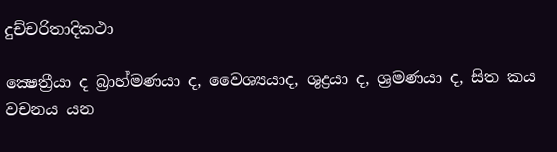දුච්චරිතාදිකථා

ක්‍ෂෙත්‍රීයා ද බ්‍රාහ්මණයා ද, වෛශ්‍යයාද, ශුද්‍රයා ද, ශ්‍රමණයා ද, සිත කය වචනය යන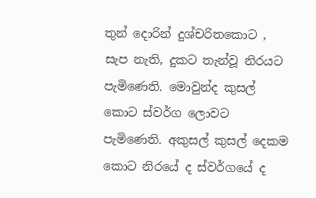තුන් දොරින් දුශ්චරිතකොට , සැප නැති, දුකට තැන්වූ නිරයට පැමිණෙති. මොවුන්ද කුසල් කොට ස්වර්ග ලොවට පැමිණෙති. අකුසල් කුසල් දෙකම කොට නිරයේ ද ස්වර්ගයේ ද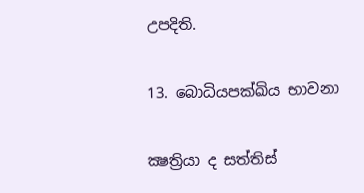උපදිති.

13. බොධියපක්‍ඛිය භාවනා

ක්‍ෂත්‍රියා ද සත්තිස්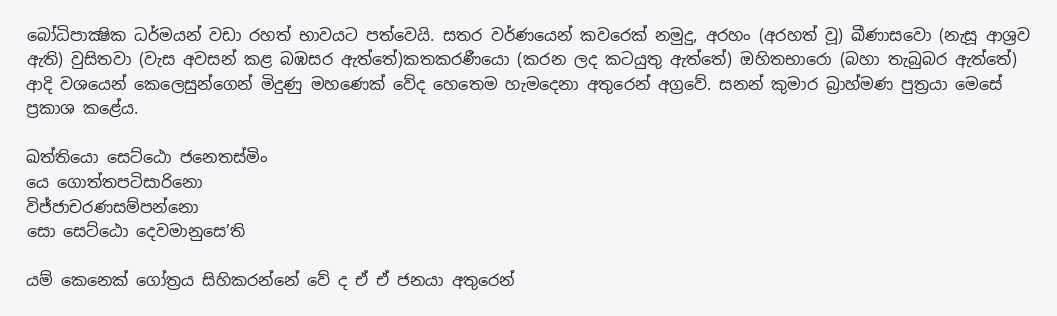බෝධිපාක්‍ෂික ධර්මයන් වඩා රහත් භාවයට පත්වෙයි. සතර වර්ණයෙන් කවරෙක් නමුදු, අරහං (අරහත් වූ) ඛීණාසවො (නැසූ ආශ්‍රව ඇති) වුසිතවා (වැස අවසන් කළ බඹසර ඇත්තේ)කතකරණීයො (කරන ලද කටයුතු ඇත්තේ) ඔහිතභාරො (බහා තැබුබර ඇත්තේ) ආදි වශයෙන් කෙලෙසුන්ගෙන් මිදුණු මහණෙක් වේද හෙතෙම හැමදෙනා අතුරෙන් අග්‍රවේ. සනන් කුමාර බ්‍රාහ්මණ පුත්‍රයා මෙසේ ප්‍රකාශ කළේය.

ඛත්තියො සෙට්ඨො ජනෙතස්මිං
යෙ ගොත්තපටිසාරිනො
විජ්ජාචරණසම්පන්නො
සො සෙට්ඨො දෙවමානුසෙ’ති

යම් කෙනෙක් ගෝත්‍රය සිහිකරන්නේ වේ ද ඒ ඒ ජනයා අතුරෙන්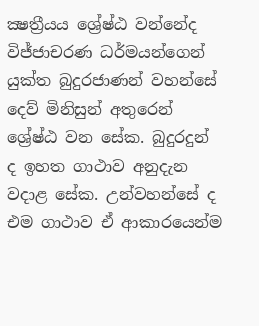ක්‍ෂත්‍රීයය ශ්‍රේෂ්ඨ වන්නේද විජ්ජාචරණ ධර්මයන්ගෙන් යුක්ත බුදුරජාණන් වහන්සේ දෙව් මිනිසුන් අතුරෙන් ශ්‍රේෂ්ඨ වන සේක. බුදුරදුන් ද ඉහත ගාථාව අනුදැන වදාළ සේක. උන්වහන්සේ ද එම ගාථාව ඒ ආකාරයෙන්ම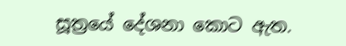සූත්‍රයේ දේශනා කොට ඇත.